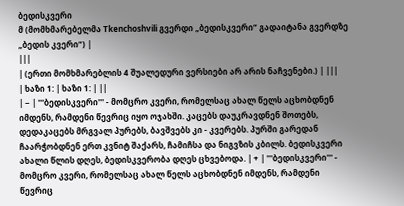ბედისკვერი
მ (მომხმარებელმა Tkenchoshvili გვერდი „ბედისკვერი“ გადაიტანა გვერდზე „ბედის კვერი“) |
|||
| (ერთი მომხმარებლის 4 შუალედური ვერსიები არ არის ნაჩვენები.) | |||
| ხაზი 1: | ხაზი 1: | ||
| − | '''ბედისკვერი''' - მომცრო კვერი, რომელსაც ახალ წელს აცხობდნენ იმდენს, რამდენი წევრიც იყო ოჯახში. კაცებს დაუკრავდნენ შოთებს, დედაკაცებს მრგვალ პურებს, ბავშვებს კი - კვერებს. პურში გარედან ჩაარჭობდნენ ერთ კვნიტ შაქარს, ჩამიჩსა და ნიგვზის კბილს. ბედისკვერი ახალი წლის დღეს, ბედისკვერობა დღეს ცხვებოდა. | + | '''ბედისკვერი''' - მომცრო კვერი, რომელსაც ახალ წელს აცხობდნენ იმდენს, რამდენი წევრიც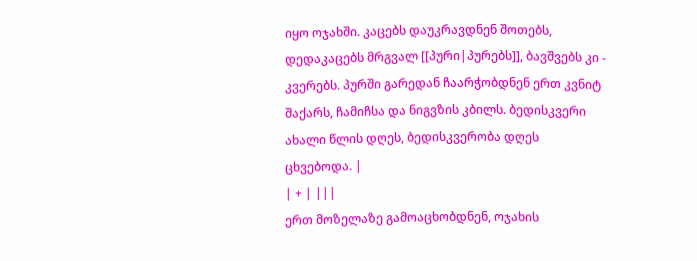იყო ოჯახში. კაცებს დაუკრავდნენ შოთებს, დედაკაცებს მრგვალ [[პური|პურებს]], ბავშვებს კი - კვერებს. პურში გარედან ჩაარჭობდნენ ერთ კვნიტ შაქარს, ჩამიჩსა და ნიგვზის კბილს. ბედისკვერი ახალი წლის დღეს, ბედისკვერობა დღეს ცხვებოდა. |
| + | |||
ერთ მოზელაზე გამოაცხობდნენ, ოჯახის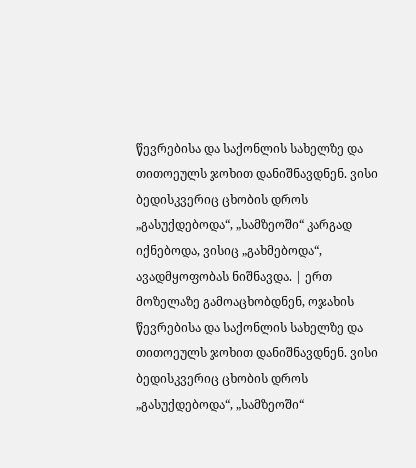წევრებისა და საქონლის სახელზე და თითოეულს ჯოხით დანიშნავდნენ. ვისი ბედისკვერიც ცხობის დროს „გასუქდებოდა“, „სამზეოში“ კარგად იქნებოდა, ვისიც „გახმებოდა“, ავადმყოფობას ნიშნავდა. | ერთ მოზელაზე გამოაცხობდნენ, ოჯახის წევრებისა და საქონლის სახელზე და თითოეულს ჯოხით დანიშნავდნენ. ვისი ბედისკვერიც ცხობის დროს „გასუქდებოდა“, „სამზეოში“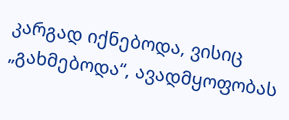კარგად იქნებოდა, ვისიც „გახმებოდა“, ავადმყოფობას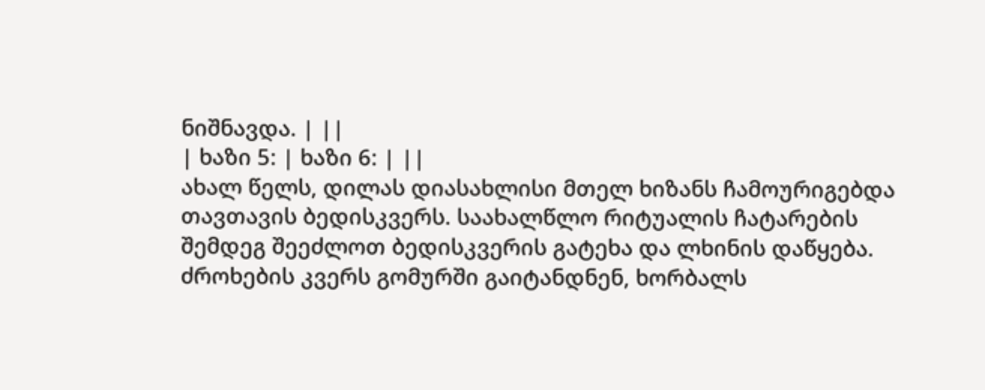ნიშნავდა. | ||
| ხაზი 5: | ხაზი 6: | ||
ახალ წელს, დილას დიასახლისი მთელ ხიზანს ჩამოურიგებდა თავთავის ბედისკვერს. საახალწლო რიტუალის ჩატარების შემდეგ შეეძლოთ ბედისკვერის გატეხა და ლხინის დაწყება. ძროხების კვერს გომურში გაიტანდნენ, ხორბალს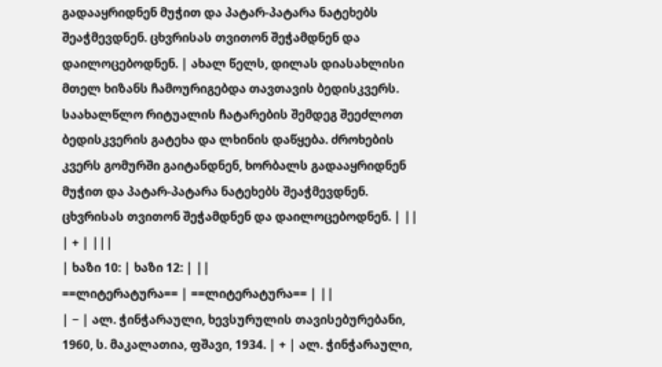გადააყრიდნენ მუჭით და პატარ-პატარა ნატეხებს შეაჭმევდნენ. ცხვრისას თვითონ შეჭამდნენ და დაილოცებოდნენ. | ახალ წელს, დილას დიასახლისი მთელ ხიზანს ჩამოურიგებდა თავთავის ბედისკვერს. საახალწლო რიტუალის ჩატარების შემდეგ შეეძლოთ ბედისკვერის გატეხა და ლხინის დაწყება. ძროხების კვერს გომურში გაიტანდნენ, ხორბალს გადააყრიდნენ მუჭით და პატარ-პატარა ნატეხებს შეაჭმევდნენ. ცხვრისას თვითონ შეჭამდნენ და დაილოცებოდნენ. | ||
| + | |||
| ხაზი 10: | ხაზი 12: | ||
==ლიტერატურა== | ==ლიტერატურა== | ||
| − | ალ. ჭინჭარაული, ხევსურულის თავისებურებანი, 1960, ს. მაკალათია, ფშავი, 1934. | + | ალ. ჭინჭარაული,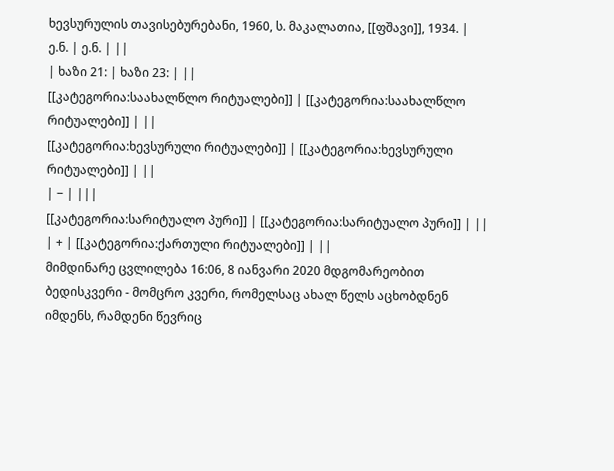ხევსურულის თავისებურებანი, 1960, ს. მაკალათია, [[ფშავი]], 1934. |
ე.ნ. | ე.ნ. | ||
| ხაზი 21: | ხაზი 23: | ||
[[კატეგორია:საახალწლო რიტუალები]] | [[კატეგორია:საახალწლო რიტუალები]] | ||
[[კატეგორია:ხევსურული რიტუალები]] | [[კატეგორია:ხევსურული რიტუალები]] | ||
| − | |||
[[კატეგორია:სარიტუალო პური]] | [[კატეგორია:სარიტუალო პური]] | ||
| + | [[კატეგორია:ქართული რიტუალები]] | ||
მიმდინარე ცვლილება 16:06, 8 იანვარი 2020 მდგომარეობით
ბედისკვერი - მომცრო კვერი, რომელსაც ახალ წელს აცხობდნენ იმდენს, რამდენი წევრიც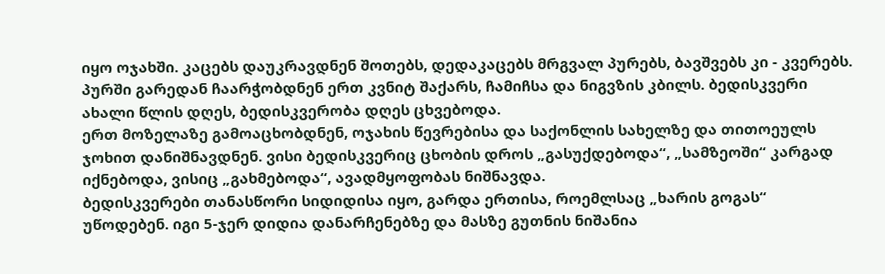იყო ოჯახში. კაცებს დაუკრავდნენ შოთებს, დედაკაცებს მრგვალ პურებს, ბავშვებს კი - კვერებს. პურში გარედან ჩაარჭობდნენ ერთ კვნიტ შაქარს, ჩამიჩსა და ნიგვზის კბილს. ბედისკვერი ახალი წლის დღეს, ბედისკვერობა დღეს ცხვებოდა.
ერთ მოზელაზე გამოაცხობდნენ, ოჯახის წევრებისა და საქონლის სახელზე და თითოეულს ჯოხით დანიშნავდნენ. ვისი ბედისკვერიც ცხობის დროს „გასუქდებოდა“, „სამზეოში“ კარგად იქნებოდა, ვისიც „გახმებოდა“, ავადმყოფობას ნიშნავდა.
ბედისკვერები თანასწორი სიდიდისა იყო, გარდა ერთისა, როემლსაც „ხარის გოგას“ უწოდებენ. იგი 5-ჯერ დიდია დანარჩენებზე და მასზე გუთნის ნიშანია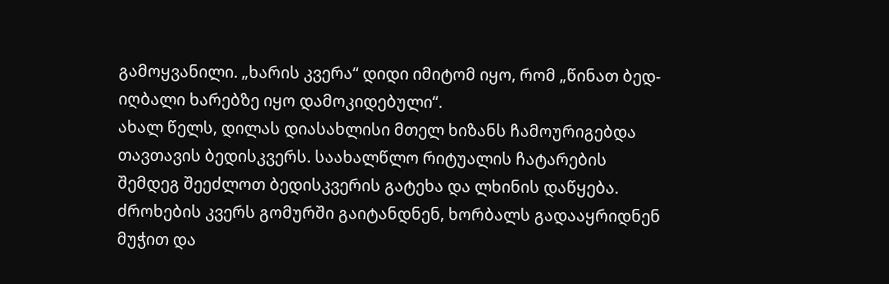გამოყვანილი. „ხარის კვერა“ დიდი იმიტომ იყო, რომ „წინათ ბედ-იღბალი ხარებზე იყო დამოკიდებული“.
ახალ წელს, დილას დიასახლისი მთელ ხიზანს ჩამოურიგებდა თავთავის ბედისკვერს. საახალწლო რიტუალის ჩატარების შემდეგ შეეძლოთ ბედისკვერის გატეხა და ლხინის დაწყება. ძროხების კვერს გომურში გაიტანდნენ, ხორბალს გადააყრიდნენ მუჭით და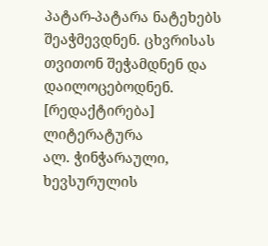პატარ-პატარა ნატეხებს შეაჭმევდნენ. ცხვრისას თვითონ შეჭამდნენ და დაილოცებოდნენ.
[რედაქტირება] ლიტერატურა
ალ. ჭინჭარაული, ხევსურულის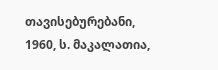თავისებურებანი, 1960, ს. მაკალათია,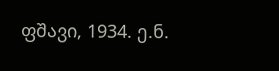ფშავი, 1934. ე.ნ.